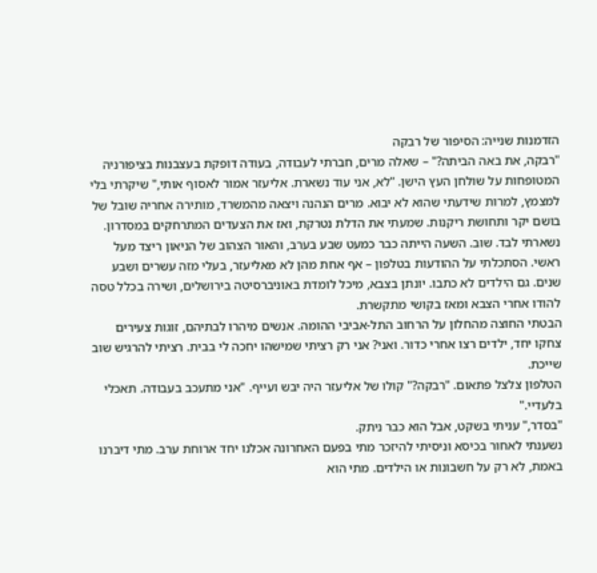הזדמנות שנייה: הסיפור של רבקה
"רבקה, את באה הביתה?" – שאלה מרים, חברתי לעבודה, בעודה דופקת בעצבנות בציפורניה המטופחות על שולחן העץ הישן. "לא, אני עוד נשארת. אליעזר אמור לאסוף אותי," שיקרתי בלי למצמץ, למרות שידעתי שהוא לא יבוא. מרים הנהנה ויצאה מהמשרד, מותירה אחריה שובל של בושם יקר ותחושת ריקנות. שמעתי את הדלת נטרקת, ואז את הצעדים המתרחקים במסדרון.
נשארתי לבד. שוב. השעה הייתה כבר כמעט שבע בערב, והאור הצהוב של הניאון ריצד מעל ראשי. הסתכלתי על ההודעות בטלפון – אף אחת מהן לא מאליעזר, בעלי מזה עשרים ושבע שנים. גם הילדים לא כתבו. יונתן בצבא, מיכל לומדת באוניברסיטה בירושלים, ושירה בכלל טסה להודו אחרי הצבא ומאז בקושי מתקשרת.
הבטתי החוצה מהחלון על הרחוב התל-אביבי ההומה. אנשים מיהרו לבתיהם, זוגות צעירים צחקו יחד, ילדים רצו אחרי כדור. ואני? אני רק רציתי שמישהו יחכה לי בבית. רציתי להרגיש שוב שייכת.
הטלפון צלצל פתאום. "רבקה?" קולו של אליעזר היה יבש ועייף. "אני מתעכב בעבודה. תאכלי בלעדיי."
"בסדר," עניתי בשקט, אבל הוא כבר ניתק.
נשענתי לאחור בכיסא וניסיתי להיזכר מתי בפעם האחרונה אכלנו יחד ארוחת ערב. מתי דיברנו באמת, לא רק על חשבונות או הילדים. מתי הוא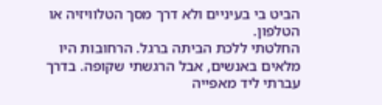הביט בי בעיניים ולא דרך מסך הטלוויזיה או הטלפון.
החלטתי ללכת הביתה ברגל. הרחובות היו מלאים באנשים, אבל הרגשתי שקופה. בדרך עברתי ליד מאפייה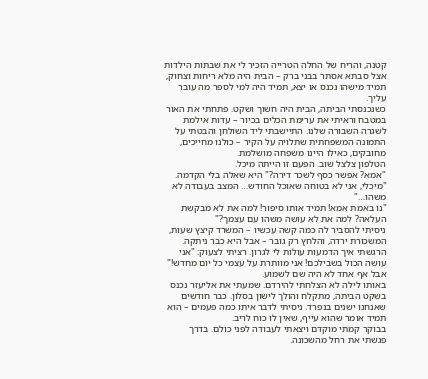קטנה, והריח של החלה הטרייה הזכיר לי את שבתות הילדות אצל סבתא אסתר בבני ברק – הבית היה מלא ריחות וצחוק, תמיד מישהו נכנס או יצא, תמיד היה למי לספר מה עובר עליך.
כשנכנסתי הביתה, הבית היה חשוך ושקט. פתחתי את האור במטבח וראיתי את ערימת הכלים בכיור – עדות אילמת לשגרה השבורה שלנו. התיישבתי ליד השולחן והבטתי על התמונה המשפחתית שתלויה על הקיר – כולנו מחייכים, מחובקים, כאילו היינו משפחה מושלמת.
הטלפון צלצל שוב. הפעם זו הייתה מיכל.
"אמא? אפשר כסף לשכר דירה?" היא שאלה בלי הקדמה.
"מיכלי, אני לא בטוחה שאוכל החודש… המצב בעבודה לא משהו…"
"נו באמת אמא! תמיד אותו סיפור! למה את לא מבקשת העלאה? למה את לא עושה משהו עם עצמך?"
ניסיתי להסביר לה כמה קשה עכשיו – המשרד קיצץ שעות, המשכורת ירדה, והלחץ רק גובר – אבל היא כבר ניתקה.
הרגשתי איך הדמעות עולות לי לגרון. רציתי לצעוק: "אני עושה הכול בשבילכם! אני מוותרת על עצמי כל יום מחדש!" אבל אף אחד לא היה שם לשמוע.
באותו לילה לא הצלחתי להירדם. שמעתי את אליעזר נכנס בשקט הביתה, מתקלח והולך לישון בסלון. כבר חודשים שאנחנו ישנים בנפרד. ניסיתי לדבר איתו כמה פעמים – הוא תמיד אומר שהוא עייף, שאין לו כוח לריב.
בבוקר קמתי מוקדם ויצאתי לעבודה לפני כולם. בדרך פגשתי את רחל מהשכונה.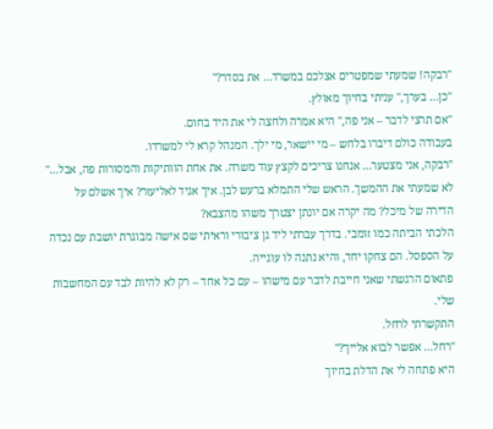"רבקה! שמעתי שמפטרים אצלכם במשרד… את בסדר?"
"כן… בערך," עניתי בחיוך מאולץ.
"אם תרצי לדבר – אני פה," היא אמרה ולחצה לי את היד בחום.
בעבודה כולם דיברו בלחש – מי יישאר, מי ילך. המנהל קרא לי למשרדו.
"רבקה, אני מצטער… אנחנו צריכים לקצץ עוד משרה. את אחת הוותיקות והמסורות פה, אבל…"
לא שמעתי את ההמשך. הראש שלי התמלא ברעש לבן. איך אגיד לאליעזר? איך אשלם על הדירה של מיכל? מה יקרה אם יונתן יצטרך משהו מהצבא?
הלכתי הביתה כמו זומבי. בדרך עברתי ליד גן ציבורי וראיתי שם אישה מבוגרת יושבת עם נכדה על הספסל. הם צחקו יחד, והיא נתנה לו עוגייה.
פתאום הרגשתי שאני חייבת לדבר עם מישהו – עם כל אחד – רק לא להיות לבד עם המחשבות שלי.
התקשרתי לרחל.
"רחל… אפשר לבוא אלייך?"
היא פתחה לי את הדלת בחיוך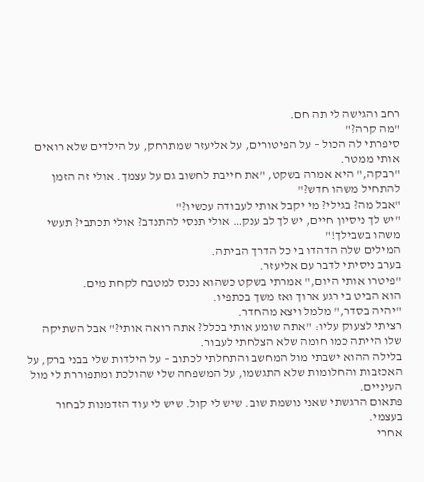רחב והגישה לי תה חם.
"מה קרה?"
סיפרתי לה הכול – על הפיטורים, על אליעזר שמתרחק, על הילדים שלא רואים אותי ממטר.
"רבקה," היא אמרה בשקט, "את חייבת לחשוב גם על עצמך. אולי זה הזמן להתחיל משהו חדש?"
"אבל מה? בגילי? מי יקבל אותי לעבודה עכשיו?"
"יש לך ניסיון חיים, יש לך לב ענק… אולי תנסי להתנדב? אולי תכתבי? תעשי משהו בשבילך!"
המילים שלה הדהדו בי כל הדרך הביתה.
בערב ניסיתי לדבר עם אליעזר.
"פיטרו אותי היום," אמרתי בשקט כשהוא נכנס למטבח לקחת מים.
הוא הביט בי רגע ארוך ואז משך בכתפיו.
"יהיה בסדר," מלמל ויצא מהחדר.
רציתי לצעוק עליו: "אתה שומע אותי בכלל? אתה רואה אותי?" אבל השתיקה שלו הייתה כמו חומה שלא הצלחתי לעבור.
בלילה ההוא ישבתי מול המחשב והתחלתי לכתוב – על הילדות שלי בבני ברק, על האכזבות והחלומות שלא התגשמו, על המשפחה שלי שהולכת ומתפוררת לי מול העיניים.
פתאום הרגשתי שאני נושמת שוב. שיש לי קול. שיש לי עוד הזדמנות לבחור בעצמי.
אחרי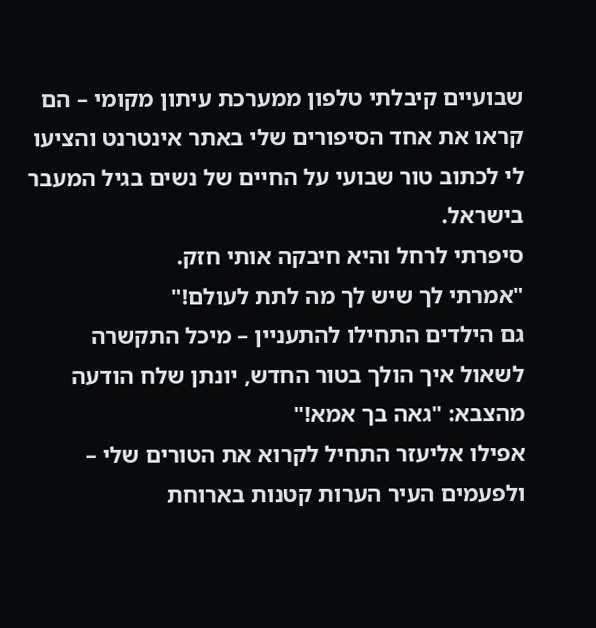שבועיים קיבלתי טלפון ממערכת עיתון מקומי – הם קראו את אחד הסיפורים שלי באתר אינטרנט והציעו לי לכתוב טור שבועי על החיים של נשים בגיל המעבר בישראל.
סיפרתי לרחל והיא חיבקה אותי חזק.
"אמרתי לך שיש לך מה לתת לעולם!"
גם הילדים התחילו להתעניין – מיכל התקשרה לשאול איך הולך בטור החדש, יונתן שלח הודעה מהצבא: "גאה בך אמא!"
אפילו אליעזר התחיל לקרוא את הטורים שלי – ולפעמים העיר הערות קטנות בארוחת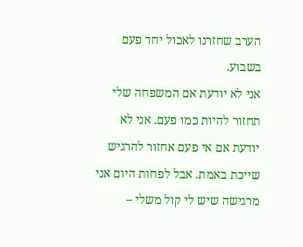הערב שחזרנו לאכול יחד פעם בשבוע.
אני לא יודעת אם המשפחה שלי תחזור להיות כמו פעם. אני לא יודעת אם אי פעם אחזור להרגיש שייכת באמת. אבל לפחות היום אני מרגישה שיש לי קול משלי –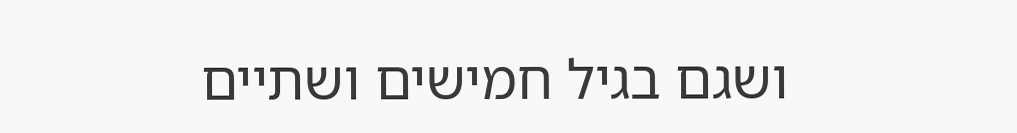ושגם בגיל חמישים ושתיים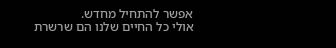אפשר להתחיל מחדש.
אולי כל החיים שלנו הם שרשרת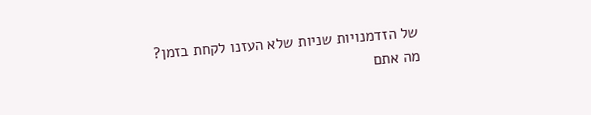של הזדמנויות שניות שלא העזנו לקחת בזמן?
מה אתם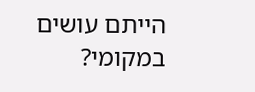הייתם עושים במקומי?